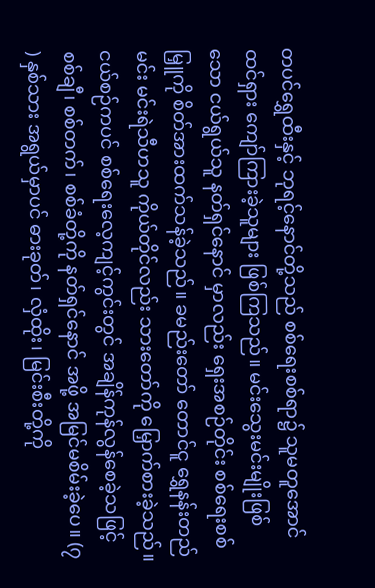တပင်ရွှေထီးနှင့် ဘုရင့်နောင်တို့သည် စစ်ရေးစစ်ရာ၌ သူမတူအောင် ထင်ရှား ကျော်ကြားခဲ့သူများ ဖြစ်ကြသည်။ မင်းသွေးမင်းမျိုးဖြစ်သော ငယ်ရွယ်သူ နတ်ရှင်နောင် မှာလည်း ရှေးအစဉ်တိုင်း စစ်ရေးစစ်မြှူကို စိတ်အားထက်သန်ခဲ့သည်။ ခမည်းတော် တောင်ငူ ရွှေနန်းတည်မင်း မင်းရဲသီဟသူ ကိုယ်တိုင်လည်း သားတော်ကို မြှောက်စားခဲ့သည်။ ငယ်စဉ်ကပင် စစ်ရေးလေ့ကျင့်ကွင်းတွင် အချိန်ကုန်လွန်စေခဲ့သဖြင့် စစ်ချီ၊ စစ်တက်၊ စစ်ခံတို့ကို နတ်ရှင်နောင် အဖို့ အမြင်မစိမ်းခဲ့ပေ။ (၇ ) နှစ်သား အရွယ်မှာပင် ဓားခုတ်၊ လှံထိုး၊ မြင်းစီးတို့ကို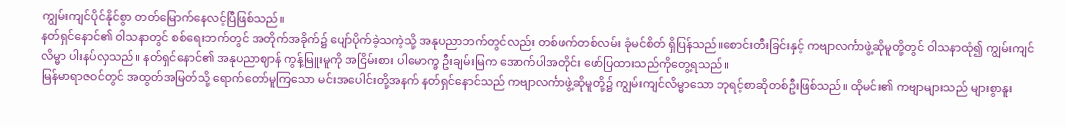ကျွမ်းကျင်ပိုင်နိုင်စွာ တတ်မြောက်နေလင့်ပြီဖြစ်သည်။
နတ်ရှင်နောင်၏ ဝါသနာတွင် စစ်ရေးဘက်တွင် အတိုက်အခိုက်၌ ပျော်ပိုက်ခဲ့သကဲ့သို့ အနုပညာဘက်တွင်လည်း တစ်ဖက်တစ်လမ်း ခုံမင်စိတ် ရှိပြန်သည်။စောင်းတီးခြင်းနှင့် ကဗျာလင်္ကာဖွဲ့ဆိုမူတို့တွင် ဝါသနာထုံ၍ ကျွမ်းကျင်လိမ္မာ ပါးနပ်လှသည်။ နတ်ရှင်နောင်၏ အနုပညာဈာန် ကွန့်မြူးမူကို အငြိမ်းစား ပါမောက္ခ ဦးချမ်းမြက အောက်ပါအတိုင်း ဖော်ပြထားသည်ကိုတွေ့ရသည်။
မြန်မာရာဇဝင်တွင် အထွတ်အမြတ်သို့ ရောက်တော်မူကြသော မင်းအပေါင်းတို့အနက် နတ်ရှင်နောင်သည် ကဗျာလင်္ကာဖွဲ့ဆိုမူတို့၌ ကျွမ်းကျင်လိမ္မာသော ဘုရင့်စာဆိုတစ်ဦးဖြစ်သည်။ ထိုမင်း၏ ကဗျာများသည် များစွာနူး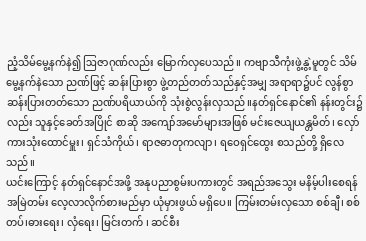ညံ့သိမ်မွေ့နက်နဲ၍ ဩဇာဂုဏ်လည်း မြောက်လှပေသည်။ ကဗျာသီကုံးဖွဲ့နွဲ့မူတွင် သိမ်မွေ့နက်နဲသော ညဏ်ဖြင့် ဆန်းပြားစွာ ဖွဲ့တည်တတ်သည်နှင့်အမျှ အရာရာ၌ပင် လွန်စွာဆန်းပြားတတ်သော ညဏ်ပရိယာယ်ကို သုံးစွဲလွန်းလှသည်။နတ်ရှင်နောင်၏ နန်းတွင်း၌လည်း သူနှင့်ခေတ်အပြိုင် စာဆို အကျော်အမော်များအဖြစ် မင်းဇေယျယန္တမိတ်၊ လှော်ကားသုံးထောင်မှူး၊ ရှင်သံကိုယ်၊ ရာဇဓာတုကလျာ၊ ရဝေရှင်ထွေး စသည်တို့ ရှိလေသည်။
ယင်းကြောင့် နတ်ရှင်နောင်အဖို့ အနုပညာစွမ်းပကားတွင် အရည်အသွေး မနိမ့်ပါးစေရန် အမြဲတမ်း လေ့လာလိုက်စားမည်မှာ ယုံမှားဖွယ် မရှိပေ။ ကြမ်းတမ်းလှသော စစ်ချီ၊ စစ်တပ်၊ဓားရေး၊ လှံရေး၊ မြင်းတက် ၊ ဆင်စီး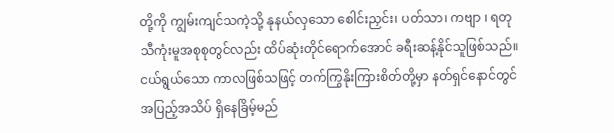တို့ကို ကျွမ်းကျင်သကဲ့သို့ နုနယ်လှသော စေါင်းညှင်း၊ ပတ်သာ၊ ကဗျာ ၊ ရတု သီကုံးမူအစုစုတွင်လည်း ထိပ်ဆုံးတိုင်ရောက်အောင် ခရီးဆန့်နိုင်သူဖြစ်သည်။ ငယ်ရွယ်သော ကာလဖြစ်သဖြင့် တက်ကြွနိုးကြားစိတ်တို့မှာ နတ်ရှင်နောင်တွင် အပြည့်အသိပ် ရှိနေခြိမ့်မည်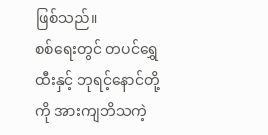ဖြစ်သည်။
စစ်ရေးတွင် တပင်ရွှေထီးနှင့် ဘုရင့်နောင်တို့ကို အားကျဘိသကဲ့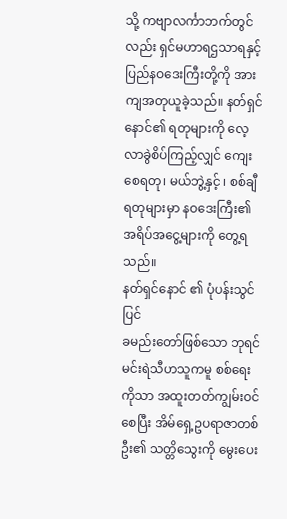သို့ ကဗျာလင်္ကာဘက်တွင်လည်း ရှင်မဟာရဌသာရနှင့် ပြည်နဝဒေးကြီးတို့ကို အားကျအတုယူခဲ့သည်။ နတ်ရှင်နောင်၏ ရတုများကို လေ့လာခွဲစိပ်ကြည့်လျှင် ကျေးစေရတု၊ မယ်ဘွဲ့နှင့် ၊ စစ်ချီ ရတုများမှာ နဝဒေးကြီး၏ အရိပ်အငွေ့များကို တွေ့ရသည်။
နတ်ရှင်နောင် ၏ ပုံပန်းသွင်ပြင်
ခမည်းတော်ဖြစ်သော ဘုရင်မင်းရဲသီဟသူကမူ စစ်ရေးကိုသာ အထူးတတ်ကျွမ်းဝင်စေပြီး အိမ်ရှေ့ဥပရာဇာတစ်ဦး၏ သတ္တိသွေးကို မွေးပေး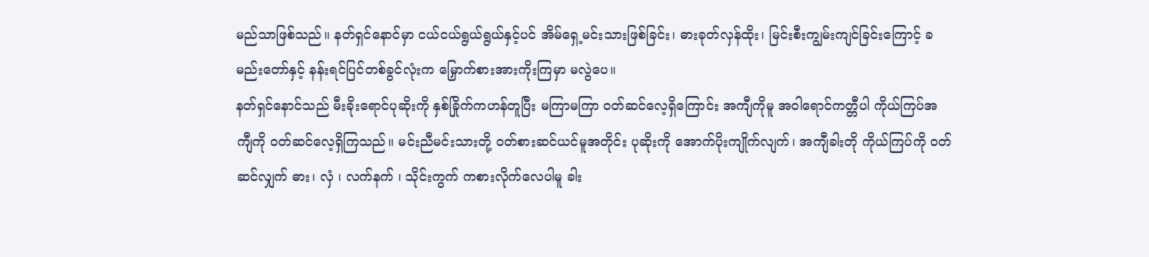မည်သာဖြစ်သည်။ နတ်ရှင်နောင်မှာ ငယ်ငယ်ရွယ်ရွယ်နှင့်ပင် အိမ်ရှေ့မင်းသားဖြစ်ခြင်း၊ ဓားခုတ်လှန်ထိုး၊ မြင်းစီးကျွမ်းကျင်ခြင်းကြောင့် ခမည်းတော်နှင့် နန်းရင်ပြင်တစ်ခွင်လုံးက မြှောက်စားအားကိုးကြမှာ မလွဲပေ။
နတ်ရှင်နောင်သည် မီးခိုးရောင်ပုဆိုးကို နှစ်ခြိုက်ကဟန်တူပြီး မကြာမကြာ ဝတ်ဆင်လေ့ရှိကြောင်း အကျီကိုမူ အဝါရောင်ကတ္တီပါ ကိုယ်ကြပ်အကျီကို ဝတ်ဆင်လေ့ရှိကြသည်။ မင်းညီမင်းသားတို့ ဝတ်စားဆင်ယင်မူအတိုင်း ပုဆိုးကို အောက်ပိုးကျိုက်လျက်၊ အကျီခါးတို ကိုယ်ကြပ်ကို ဝတ်ဆင်လျှက် ဓား၊ လှံ ၊ လက်နက် ၊ သိုင်းကွက် ကစားလိုက်လေပါမူ ခါး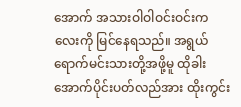အောက် အသားဝါဝါဝင်းဝင်းကလေးကို မြင်နေရသည်။ အရွယ်ရောက်မင်းသားတို့အဖို့မူ ထိုခါးအောက်ပိုင်းပတ်လည်အား ထိုးကွင်း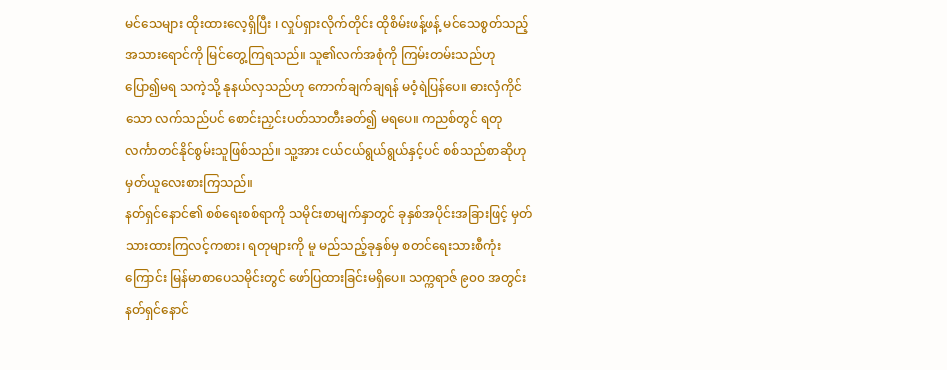မင်သေများ ထိုးထားလေ့ရှိပြီး ၊ လှုပ်ရှားလိုက်တိုင်း ထိုစိမ်းဖန့်ဖန့် မင်သေစွတ်သည့် အသားရောင်ကို မြင်တွေ့ကြရသည်။ သူ၏လက်အစုံကို ကြမ်းတမ်းသည်ဟု ပြော၍မရ သကဲ့သို့ နုနယ်လှသည်ဟု ကောက်ချက်ချရန် မဝံ့ရဲပြန်ပေ။ ဓားလှံကိုင်သော လက်သည်ပင် စောင်းညှင်းပတ်သာတီးခတ်၍ မရပေ။ ကညစ်တွင် ရတုလင်္ကာတင်နိုင်စွမ်းသူဖြစ်သည်။ သူ့အား ငယ်ငယ်ရွယ်ရွယ်နှင့်ပင် စစ်သည်စာဆိုဟု မှတ်ယူလေးစားကြသည်။
နတ်ရှင်နောင်၏ စစ်ရေးစစ်ရာကို သမိုင်းစာမျက်နှာတွင် ခုနှစ်အပိုင်းအခြားဖြင့် မှတ်သားထားကြလင့်ကစား၊ ရတုများကို မူ မည်သည့်ခုနှစ်မှ စတင်ရေးသားစီကုံးကြောင်း မြန်မာစာပေသမိုင်းတွင် ဖော်ပြထားခြင်းမရှိပေ။ သက္ကရာဇ် ၉၀၀ အတွင်း နတ်ရှင်နောင်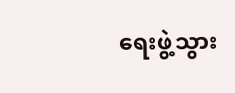ရေးဖွဲ့သွား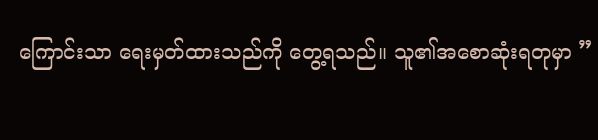ကြောင်းသာ ရေးမှတ်ထားသည်ကို တွေ့ရသည်။ သူ၏အစောဆုံးရတုမှာ ”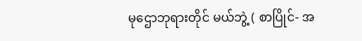မုဌောဘုရားတိုင် မယ်ဘွဲ့ ( စာပြိုင်- အ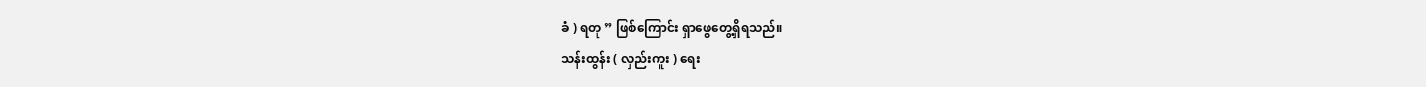ခံ ) ရတု ” ဖြစ်ကြောင်း ရှာဖွေတွေ့ရှိရသည်။
သန်းထွန်း ( လှည်းကူး ) ရေး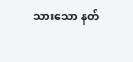သားသော နတ်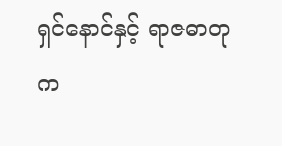ရှင်နောင်နှင့် ရာဇဓာတုက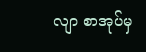လျာ စာအုပ်မှ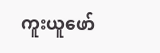ကူးယူဖော်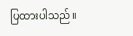ပြထားပါသည်။